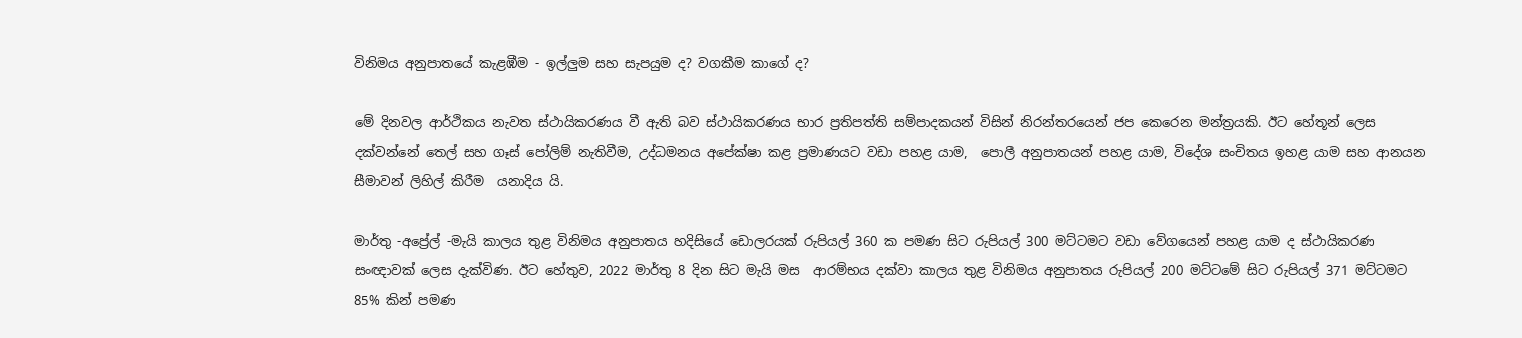විනිමය අනුපාතයේ කැළඹීම - ඉල්ලුම සහ සැපයුම ද? වගකීම කාගේ ද?

මේ දිනවල ආර්ථිකය නැවත ස්ථායිකරණය වී ඇති බව ස්ථායිකරණය භාර ප්‍රතිපත්ති සම්පාදකයන් විසින් නිරන්තරයෙන් ජප කෙරෙන මන්ත්‍රයකි. ඊට හේතූන් ලෙස දක්වන්නේ තෙල් සහ ගෑස් පෝලිම් නැතිවීම, උද්ධමනය අපේක්ෂා කළ ප්‍රමාණයට වඩා පහළ යාම,  පොලී අනුපාතයන් පහළ යාම, විදේශ සංචිතය ඉහළ යාම සහ ආනයන සීමාවන් ලිහිල් කිරීම  යනාදිය යි.

මාර්තු -අප්‍රේල් -මැයි කාලය තුළ විනිමය අනුපාතය හදිසියේ ඩොලරයක් රුපියල් 360 ක පමණ සිට රුපියල් 300 මට්ටමට වඩා වේගයෙන් පහළ යාම ද ස්ථායිකරණ සංඥාවක් ලෙස දැක්විණ. ඊට හේතුව, 2022 මාර්තු 8 දින සිට මැයි මස  ආරම්භය දක්වා කාලය තුළ විනිමය අනුපාතය රුපියල් 200 මට්ටමේ සිට රුපියල් 371 මට්ටමට 85% කින් පමණ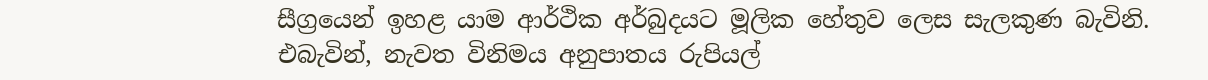සීග්‍රයෙන් ඉහළ යාම ආර්ථික අර්බුදයට මූලික හේතුව ලෙස සැලකුණ බැවිනි. එබැවින්, නැවත විනිමය අනුපාතය රුපියල්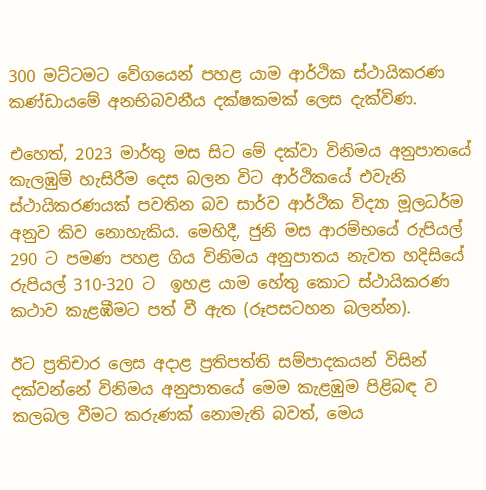300 මට්ටමට වේගයෙන් පහළ යාම ආර්ථික ස්ථායිකරණ කණ්ඩායමේ අනභිබවනීය දක්ෂකමක් ලෙස දැක්විණ.

එහෙත්, 2023 මාර්තු මස සිට මේ දක්වා විනිමය අනුපාතයේ කැලඹුම් හැසිරීම දෙස බලන විට ආර්ථිකයේ එවැනි ස්ථායිකරණයක් පවතින බව සාර්ව ආර්ථික විද්‍යා මූලධර්ම අනුව කිව නොහැකිය. මෙහිදී, ජුනි මස ආරම්භයේ රුපියල් 290 ට පමණ පහළ ගිය විනිමය අනුපාතය නැවත හදිසියේ රුපියල් 310-320 ට  ඉහළ යාම හේතු කොට ස්ථායිකරණ කථාව කැළඹීමට පත් වී ඇත (රූපසටහන බලන්න).

ඊට ප්‍රතිචාර ලෙස අදාළ ප්‍රතිපත්ති සම්පාදකයන් විසින් දක්වන්නේ විනිමය අනුපාතයේ මෙම කැළඹුම පිළිබඳ ව කලබල වීමට කරුණක් නොමැති බවත්, මෙය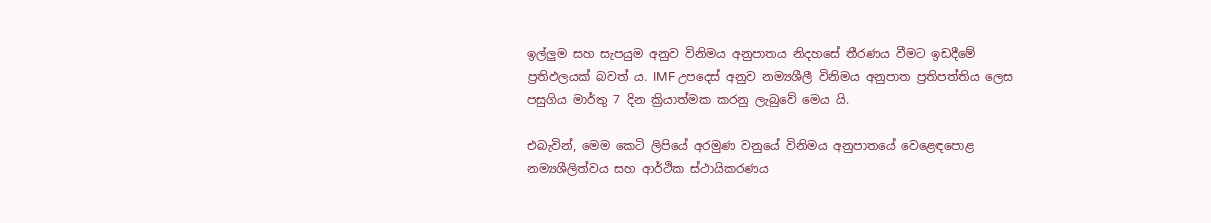ඉල්ලුම සහ සැපයුම අනුව විනිමය අනුපාතය නිදහසේ තීරණය වීමට ඉඩදීමේ ප්‍රතිඵලයක් බවත් ය. IMF උපදෙස් අනුව නම්‍යශීලී විනිමය අනුපාත ප්‍රතිපත්තිය ලෙස පසුගිය මාර්තු 7 දින ක්‍රියාත්මක කරනු ලැබුවේ මෙය යි.

එබැවින්, මෙම කෙටි ලිපියේ අරමුණ වනුයේ විනිමය අනුපාතයේ වෙළෙඳපොළ නම්‍යශීලිත්වය සහ ආර්ථික ස්ථායිකරණය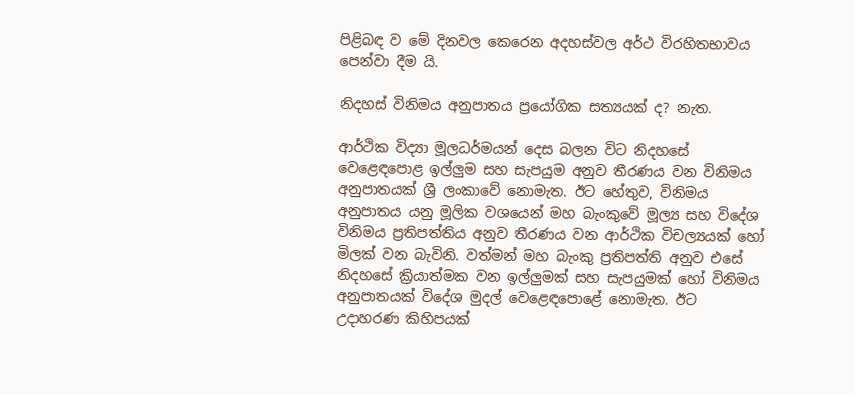පිළිබඳ ව මේ දිනවල කෙරෙන අදහස්වල අර්ථ විරහිතභාවය පෙන්වා දීම යි.

නිදහස් විනිමය අනුපාතය ප්‍රයෝගික සත්‍යයක් ද? නැත.

ආර්ථික විද්‍යා මූලධර්මයන් දෙස බලන විට නිදහසේ වෙළෙඳපොළ ඉල්ලුම සහ සැපයුම අනුව තීරණය වන විනිමය අනුපාතයක් ශ්‍රී ලංකාවේ නොමැත. ඊට හේතුව, විනිමය අනුපාතය යනු මූලික වශයෙන් මහ බැංකුවේ මූල්‍ය සහ විදේශ විනිමය ප්‍රතිපත්තිය අනුව තීරණය වන ආර්ථික විචල්‍යයක් හෝ මිලක් වන බැවිනි. වත්මන් මහ බැංකු ප්‍රතිපත්ති අනුව එසේ නිදහසේ ක්‍රියාත්මක වන ඉල්ලුමක් සහ සැපයුමක් හෝ විනිමය අනුපාතයක් විදේශ මුදල් වෙළෙඳපොළේ නොමැත. ඊට උදාහරණ කිහිපයක්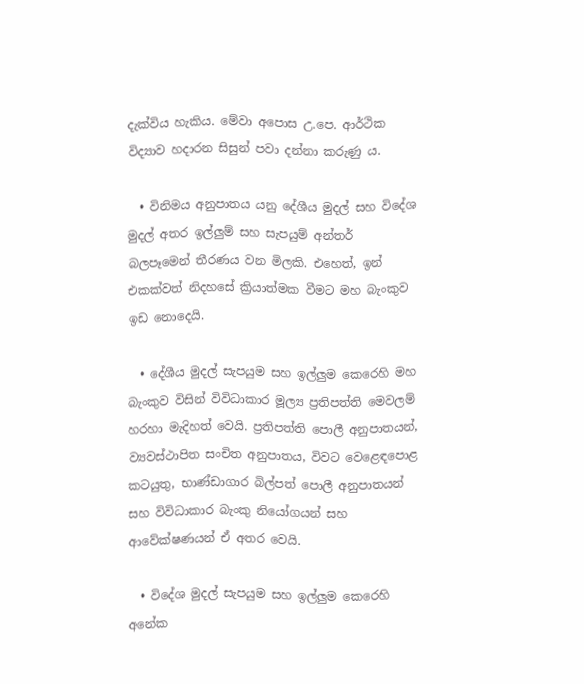දැක්විය හැකිය. මේවා අපොස උ.පෙ. ආර්ථික විද්‍යාව හදාරන සිසුන් පවා දන්නා කරුණු ය.

  • විනිමය අනුපාතය යනු දේශීය මුදල් සහ විදේශ මුදල් අතර ඉල්ලුම් සහ සැපයුම් අන්තර් බලපෑමෙන් තීරණය වන මිලකි. එහෙත්, ඉන් එකක්වත් නිදහසේ ක්‍රියාත්මක වීමට මහ බැංකුව ඉඩ නොදෙයි.

  • දේශීය මුදල් සැපයුම සහ ඉල්ලුම කෙරෙහි මහ බැංකුව විසින් විවිධාකාර මූල්‍ය ප්‍රතිපත්ති මෙවලම් හරහා මැදිහත් වෙයි. ප්‍රතිපත්ති පොලී අනුපාතයන්, ව්‍යවස්ථාපිත සංචිත අනුපාතය, විවට වෙළෙඳපොළ කටයුතු, භාණ්ඩාගාර බිල්පත් පොලී අනුපාතයන් සහ විවිධාකාර බැංකු නියෝගයන් සහ ආවේක්ෂණයන් ඒ අතර වෙයි.

  • විදේශ මුදල් සැපයුම සහ ඉල්ලුම කෙරෙහි අනේක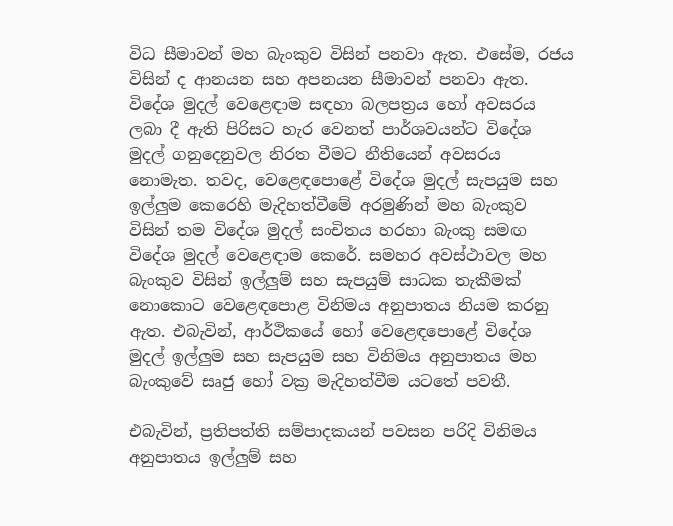විධ සීමාවන් මහ බැංකුව විසින් පනවා ඇත. එසේම, රජය විසින් ද ආනයන සහ අපනයන සීමාවන් පනවා ඇත. විදේශ මුදල් වෙළෙඳාම සඳහා බලපත්‍රය හෝ අවසරය ලබා දී ඇති පිරිසට හැර වෙනත් පාර්ශවයන්ට විදේශ මුදල් ගනුදෙනුවල නිරත වීමට නීතියෙන් අවසරය නොමැත. තවද, වෙළෙඳපොළේ විදේශ මුදල් සැපයුම සහ ඉල්ලුම කෙරෙහි මැදිහත්වීමේ අරමුණින් මහ බැංකුව විසින් තම විදේශ මුදල් සංචිතය හරහා බැංකු සමඟ විදේශ මුදල් වෙළෙඳාම කෙරේ. සමහර අවස්ථාවල මහ බැංකුව විසින් ඉල්ලුම් සහ සැපයුම් සාධක තැකීමක් නොකොට වෙළෙඳපොළ විනිමය අනුපාතය නියම කරනු ඇත. එබැවින්, ආර්ථිකයේ හෝ වෙළෙඳපොළේ විදේශ මුදල් ඉල්ලුම සහ සැපයුම සහ විනිමය අනුපාතය මහ බැංකුවේ සෘජු හෝ වක්‍ර මැදිහත්වීම යටතේ පවතී.

එබැවින්, ප්‍රතිපත්ති සම්පාදකයන් පවසන පරිදි විනිමය අනුපාතය ඉල්ලුම් සහ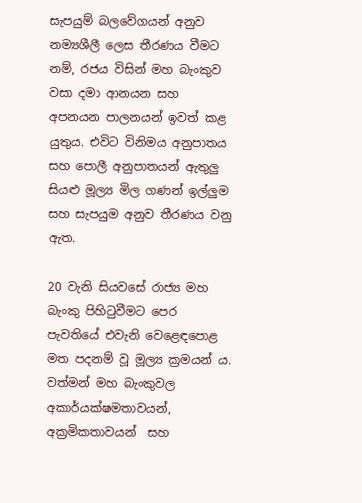සැපයුම් බලවේගයන් අනුව නම්‍යශීලී ලෙස තීරණය වීමට නම්, රජය විසින් මහ බැංකුව වසා දමා ආනයන සහ අපනයන පාලනයන් ඉවත් කළ යුතුය. එවිට විනිමය අනුපාතය සහ පොලී අනුපාතයන් ඇතුලු සියළු මූල්‍ය මිල ගණන් ඉල්ලුම සහ සැපයුම අනුව තීරණය වනු ඇත.

20 වැනි සියවසේ රාජ්‍ය මහ බැංකු පිහිටුවීමට පෙර පැවතියේ එවැනි වෙළෙඳපොළ මත පදනම් වූ මූල්‍ය ක්‍රමයන් ය. වත්මන් මහ බැංකුවල අකාර්යක්ෂමතාවයන්, අක්‍රමිකතාවයන්  සහ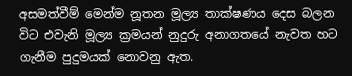අසමත්වීම් මෙන්ම නූතන මූල්‍ය තාක්ෂණය දෙස බලන විට එවැනි මූල්‍ය ක්‍රමයන් නුදුරු අනාගතයේ නැවත හට ගැනීම පුදුමයක් නොවනු ඇත.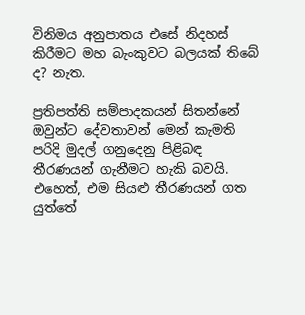විනිමය අනුපාතය එසේ නිදහස් කිරීමට මහ බැංකුවට බලයක් තිබේ ද? නැත.

ප්‍රතිපත්ති සම්පාදකයන් සිතන්නේ  ඔවුන්ට දේවතාවන් මෙන් කැමති පරිදි මුදල් ගනුදෙනු පිළිබඳ තීරණයන් ගැනීමට හැකි බවයි. එහෙත්, එම සියළු තීරණයන් ගත යුත්තේ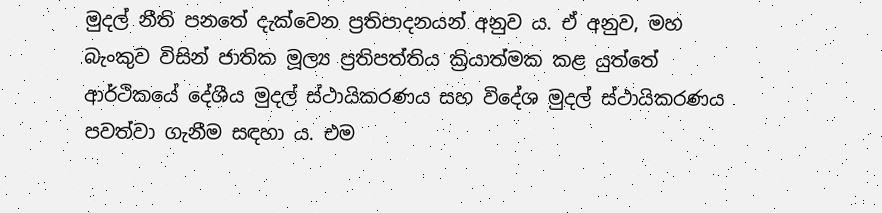මුදල් නීති පනතේ දැක්වෙන ප්‍රතිපාදනයන් අනුව ය. ඒ අනුව, මහ බැංකුව විසින් ජාතික මූල්‍ය ප්‍රතිපත්තිය ක්‍රියාත්මක කළ යුත්තේ ආර්ථිකයේ දේශීය මුදල් ස්ථායිකරණය සහ විදේශ මුදල් ස්ථායිකරණය පවත්වා ගැනීම සඳහා ය. එම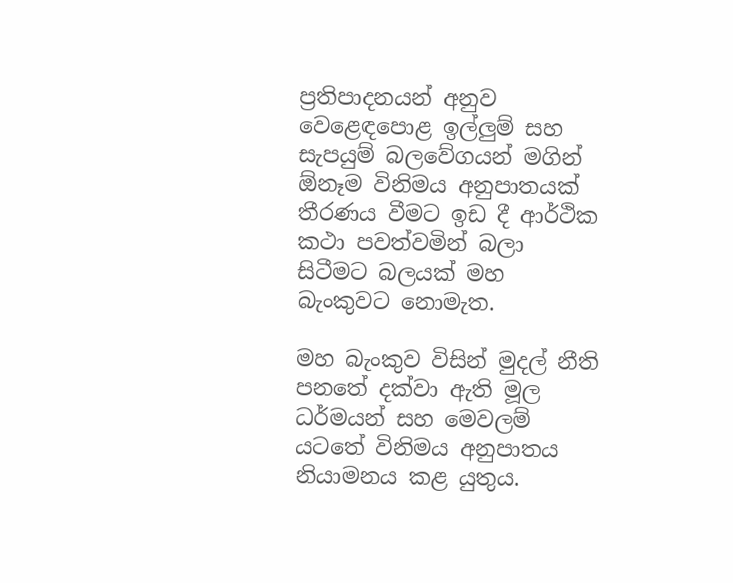ප්‍රතිපාදනයන් අනුව වෙළෙඳපොළ ඉල්ලුම් සහ සැපයුම් බලවේගයන් මගින් ඕනෑම විනිමය අනුපාතයක් තීරණය වීමට ඉඩ දී ආර්ථික කථා පවත්වමින් බලා සිටීමට බලයක් මහ බැංකුවට නොමැත.

මහ බැංකුව විසින් මුදල් නීති පනතේ දක්වා ඇති මූල ධර්මයන් සහ මෙවලම් යටතේ විනිමය අනුපාතය නියාමනය කළ යුතුය.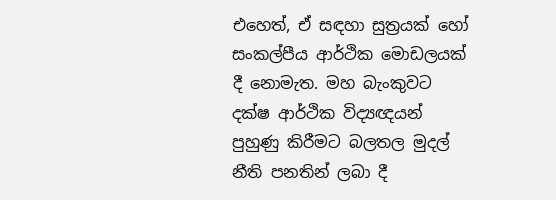එහෙත්, ඒ සඳහා සුත්‍රයක් හෝ සංකල්පීය ආර්ථික මොඩලයක් දී නොමැත. මහ බැංකුවට දක්ෂ ආර්ථික විද්‍යඥයන් පුහුණු කිරීමට බලතල මුදල් නීති පනතින් ලබා දී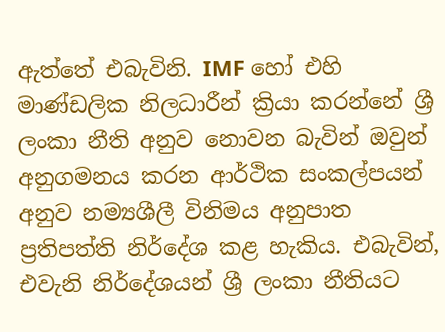ඇත්තේ එබැවිනි. IMF හෝ එහි මාණ්ඩලික නිලධාරීන් ක්‍රියා කරන්නේ ශ්‍රී ලංකා නීති අනුව නොවන බැවින් ඔවුන් අනුගමනය කරන ආර්ථික සංකල්පයන් අනුව නම්‍යශීලී විනිමය අනුපාත ප්‍රතිපත්ති නිර්දේශ කළ හැකිය. එබැවින්, එවැනි නිර්දේශයන් ශ්‍රී ලංකා නීතියට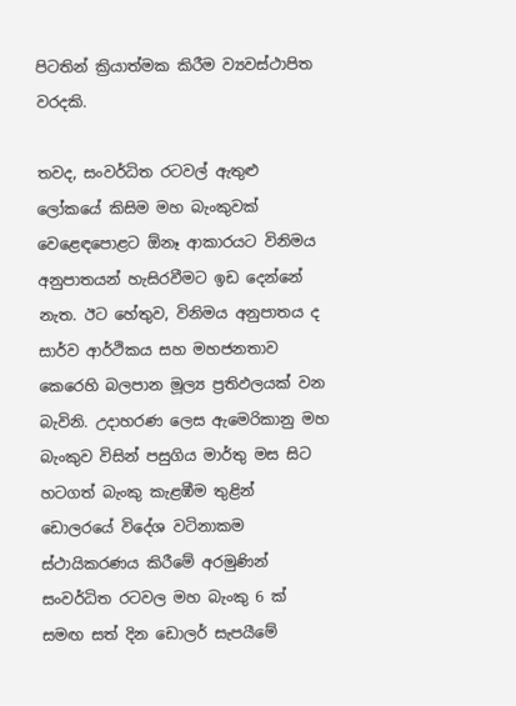පිටතින් ක්‍රියාත්මක කිරීම ව්‍යවස්ථාපිත වරදකි.

තවද, සංවර්ධිත රටවල් ඇතුළු ලෝකයේ කිසිම මහ බැංකුවක් වෙළෙඳපොළට ඕනෑ ආකාරයට විනිමය අනුපාතයන් හැසිරවීමට ඉඩ දෙන්නේ නැත. ඊට හේතුව, විනිමය අනුපාතය ද සාර්ව ආර්ථිකය සහ මහජනතාව කෙරෙහි බලපාන මූල්‍ය ප්‍රතිඵලයක් වන බැවිනි. උදාහරණ ලෙස ඇමෙරිකානු මහ බැංකුව විසින් පසුගිය මාර්තු මස සිට හටගත් බැංකු කැළඹීම තුළින් ඩොලරයේ විදේශ වටිනාකම ස්ථායිකරණය කිරීමේ අරමුණින් සංවර්ධිත රටවල මහ බැංකු 6 ක් සමඟ සත් දින ඩොලර් සැපයීමේ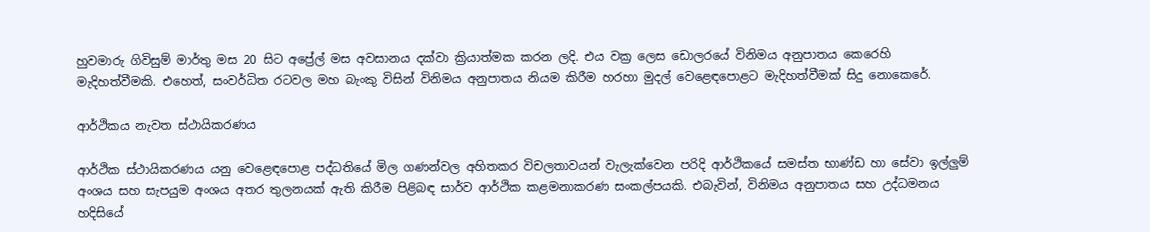හුවමාරු ගිවිසුම් මාර්තු මස 20 සිට අප්‍රේල් මස අවසානය දක්වා ක්‍රියාත්මක කරන ලදි. එය වක්‍ර ලෙස ඩොලරයේ විනිමය අනුපාතය කෙරෙහි මැදිහත්වීමකි. එහෙත්, සංවර්ධිත රටවල මහ බැංකු විසින් විනිමය අනුපාතය නියම කිරීම හරහා මුදල් වෙළෙඳපොළට මැදිහත්වීමක් සිදු නොකෙරේ.

ආර්ථිකය නැවත ස්ථායිකරණය

ආර්ථික ස්ථායිකරණය යනු වෙළෙඳපොළ පද්ධතියේ මිල ගණන්වල අහිතකර විචලතාවයන් වැලැක්වෙන පරිදි ආර්ථිකයේ සමස්ත භාණ්ඩ හා සේවා ඉල්ලුම් අංශය සහ සැපයුම අංශය අතර තුලනයක් ඇති කිරීම පිළිබඳ සාර්ව ආර්ථික කළමනාකරණ සංකල්පයකි. එබැවින්, විනිමය අනුපාතය සහ උද්ධමනය හදිසියේ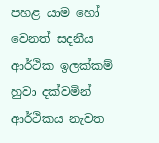පහළ යාම හෝ වෙනත් සදනීය ආර්ථික ඉලක්කම් හුවා දක්වමින් ආර්ථිකය නැවත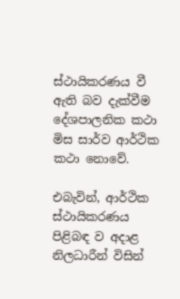ස්ථායිකරණය වී ඇති බව දැක්වීම දේශපාලනික කථා මිස සාර්ව ආර්ථික කථා නොවේ.

එබැවින්, ආර්ථික ස්ථායිකරණය පිළිබඳ ව අදාළ නිලධාරීන් විසින්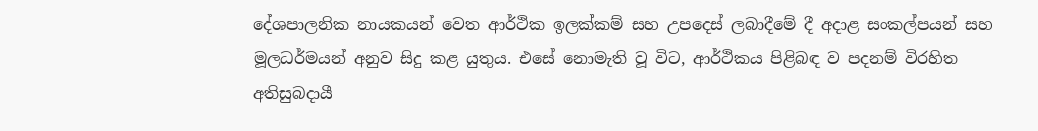දේශපාලනික නායකයන් වෙත ආර්ථික ඉලක්කම් සහ උපදෙස් ලබාදීමේ දී අදාළ සංකල්පයන් සහ මූලධර්මයන් අනුව සිදු කළ යුතුය. එසේ නොමැති වූ විට, ආර්ථිකය පිළිබඳ ව පදනම් විරහිත අතිසුබදායී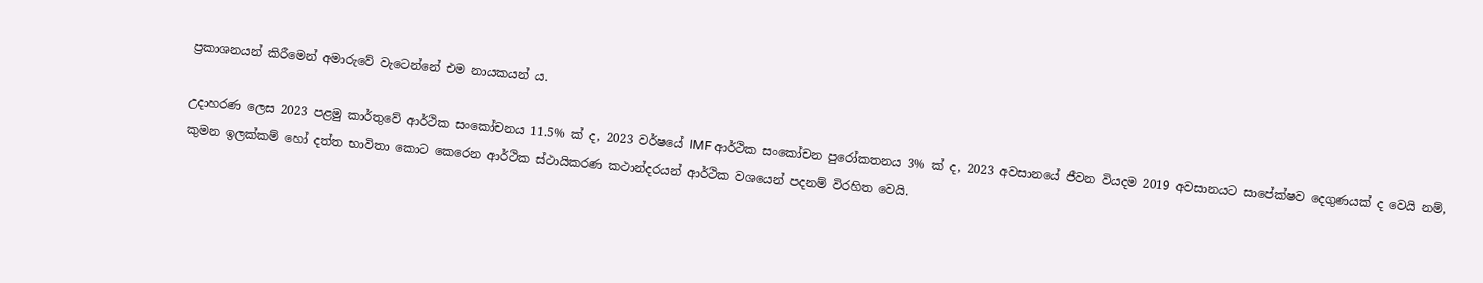ප්‍රකාශනයන් කිරීමෙන් අමාරුවේ වැටෙන්නේ එම නායකයන් ය.

උදාහරණ ලෙස 2023 පළමු කාර්තුවේ ආර්ථික සංකෝචනය 11.5% ක් ද, 2023 වර්ෂයේ IMF ආර්ථික සංකෝචන පුරෝකතනය 3% ක් ද, 2023 අවසානයේ ජීවන වියදම 2019 අවසානයට සාපේක්ෂව දෙගුණයක් ද වෙයි නම්, කුමන ඉලක්කම් හෝ දත්ත භාවිතා කොට කෙරෙන ආර්ථික ස්ථායිකරණ කථාන්දරයන් ආර්ථික වශයෙන් පදනම් විරහිත වෙයි.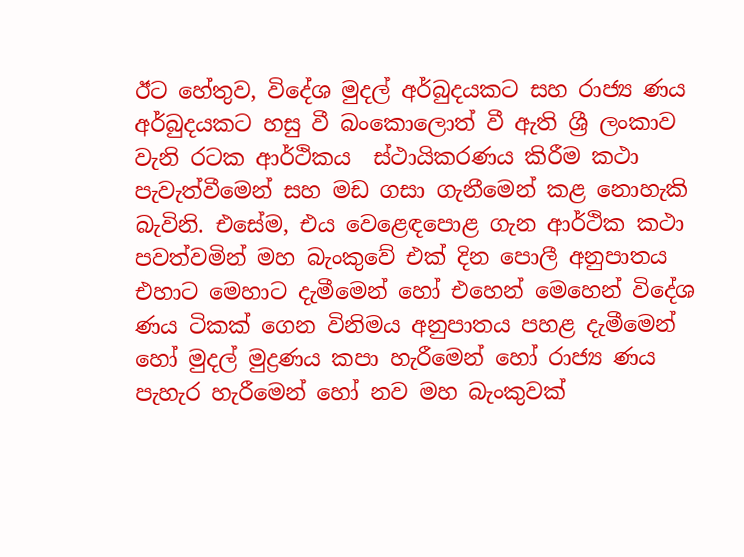ඊට හේතුව, විදේශ මුදල් අර්බුදයකට සහ රාජ්‍ය ණය අර්බුදයකට හසු වී බංකොලොත් වී ඇති ශ්‍රී ලංකාව වැනි රටක ආර්ථිකය  ස්ථායිකරණය කිරීම කථා පැවැත්වීමෙන් සහ මඩ ගසා ගැනීමෙන් කළ නොහැකි බැවිනි. එසේම, එය වෙළෙඳපොළ ගැන ආර්ථික කථා පවත්වමින් මහ බැංකුවේ එක් දින පොලී අනුපාතය එහාට මෙහාට දැමීමෙන් හෝ එහෙන් මෙහෙන් විදේශ ණය ටිකක් ගෙන විනිමය අනුපාතය පහළ දැමීමෙන් හෝ මුදල් මුද්‍රණය කපා හැරීමෙන් හෝ රාජ්‍ය ණය පැහැර හැරීමෙන් හෝ නව මහ බැංකුවක්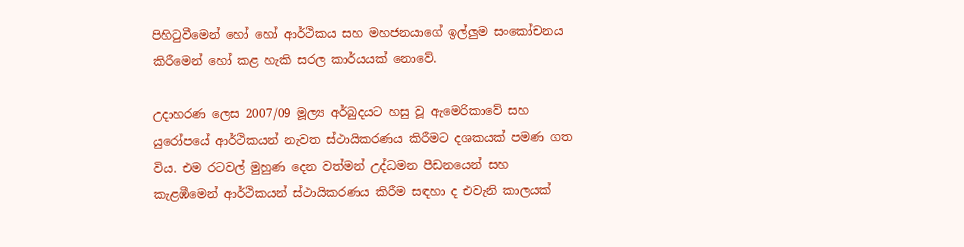පිහිටුවීමෙන් හෝ හෝ ආර්ථිකය සහ මහජනයාගේ ඉල්ලුම සංකෝචනය කිරීමෙන් හෝ කළ හැකි සරල කාර්යයක් නොවේ.

උදාහරණ ලෙස 2007/09 මූල්‍ය අර්බුදයට හසු වූ ඇමෙරිකාවේ සහ යුරෝපයේ ආර්ථිකයන් නැවත ස්ථායිකරණය කිරීමට දශකයක් පමණ ගත විය. එම රටවල් මුහුණ දෙන වත්මන් උද්ධමන පීඩනයෙන් සහ කැළඹීමෙන් ආර්ථිකයන් ස්ථායිකරණය කිරීම සඳහා ද එවැනි කාලයක්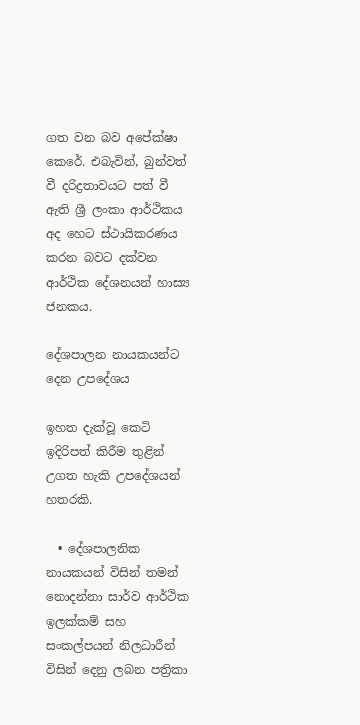ගත වන බව අපේක්ෂා කෙරේ. එබැවින්, බුන්වත් වී දරිද්‍රතාවයට පත් වී ඇති ශ්‍රී ලංකා ආර්ථිකය අද හෙට ස්ථායිකරණය කරන බවට දක්වන ආර්ථික දේශනයන් හාස්‍ය ජනකය.

දේශපාලන නායකයන්ට දෙන උපදේශය

ඉහත දැක්වූ කෙටි ඉදිරිපත් කිරීම තුළින් උගත හැකි උපදේශයන් හතරකි.

  • දේශපාලනික නායකයන් විසින් තමන් නොදන්නා සාර්ව ආර්ථික ඉලක්කම් සහ සංකල්පයන් නිලධාරීන් විසින් දෙනු ලබන පත්‍රිකා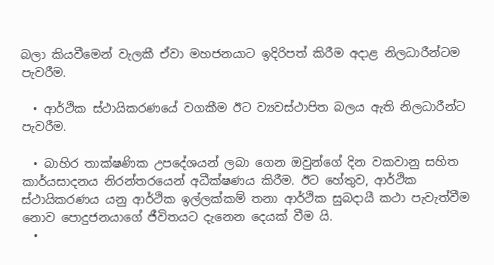බලා කියවීමෙන් වැලකී ඒවා මහජනයාට ඉදිරිපත් කිරීම අදාළ නිලධාරීන්ටම පැවරීම.

  • ආර්ථික ස්ථායිකරණයේ වගකීම ඊට ව්‍යවස්ථාපිත බලය ඇති නිලධාරීන්ට පැවරීම.

  • බාහිර තාක්ෂණික උපදේශයන් ලබා ගෙන ඔවුන්ගේ දින වකවානු සහිත කාර්යසාදනය නිරන්තරයෙන් අධීක්ෂණය කිරීම. ඊට හේතුව, ආර්ථික ස්ථායිකරණය යනු ආර්ථික ඉල්ලක්කම් තනා ආර්ථික සුබදායී කථා පැවැත්වීම නොව පොදුජනයාගේ ජීවිතයට දැනෙන දෙයක් වීම යි.
  •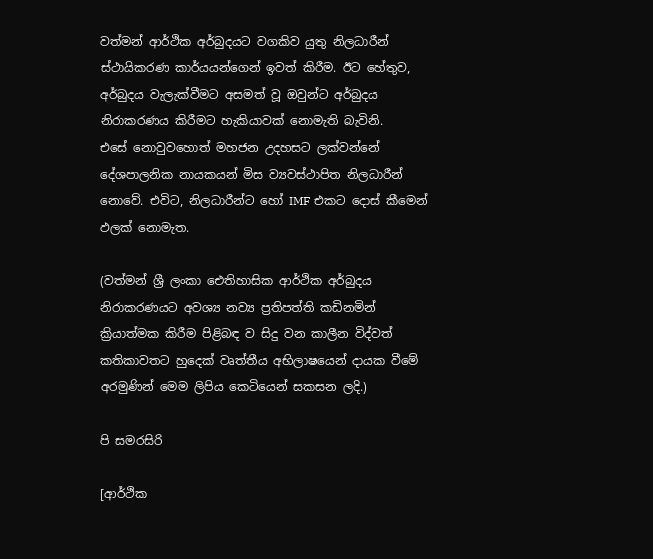වත්මන් ආර්ථික අර්බුදයට වගකිව යුතු නිලධාරීන් ස්ථායිකරණ කාර්යයන්ගෙන් ඉවත් කිරීම. ඊට හේතුව, අර්බුදය වැලැක්වීමට අසමත් වූ ඔවුන්ට අර්බුදය නිරාකරණය කිරීමට හැකියාවක් නොමැති බැවිනි.
එසේ නොවුවහොත් මහජන උදහසට ලක්වන්නේ දේශපාලනික නායකයන් මිස ව්‍යවස්ථාපිත නිලධාරීන් නොවේ. එවිට, නිලධාරීන්ට හෝ IMF එකට දොස් කීමෙන් ඵලක් නොමැත.

(වත්මන් ශ්‍රී ලංකා ඓතිහාසික ආර්ථික අර්බුදය නිරාකරණයට අවශ්‍ය නව්‍ය ප්‍රතිපත්ති කඩිනමින් ක්‍රියාත්මක කිරීම පිළිබඳ ව සිදු වන කාලීන විද්වත් කතිකාවතට හුදෙක් වෘත්තීය අභිලාෂයෙන් දායක වීමේ අරමුණින් මෙම ලිපිය කෙටියෙන් සකසන ලදි.)

පි සමරසිරි

[ආර්ථික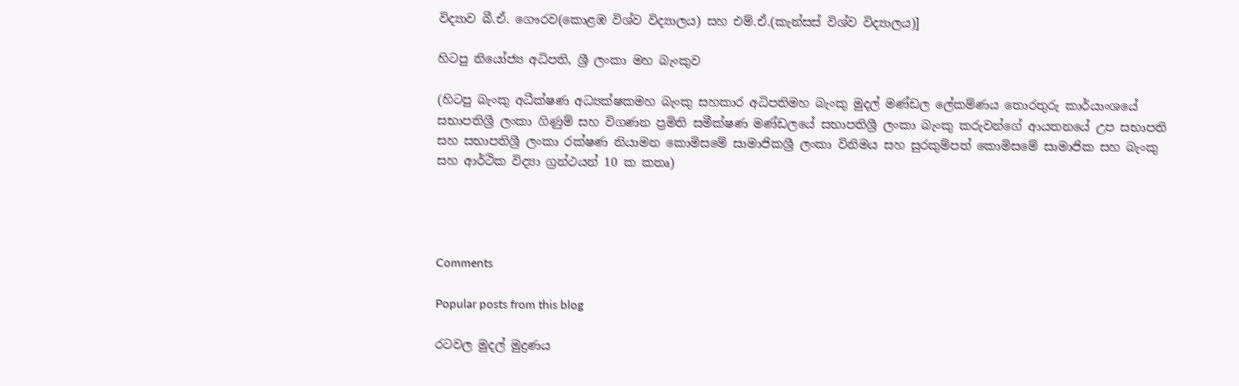විද්‍යාව බී.ඒ. ගෞරව(කොළඹ විශ්ව විද්‍යාලය) සහ එම්.ඒ.(කැන්සස් විශ්ව විද්‍යාලය)]

හිටපු නියෝජ්‍ය අධිපති, ශ්‍රී ලංකා මහ බැංකුව

(හිටපු බැංකු අධීක්ෂණ අධ්‍යක්ෂකමහ බැංකු සහකාර අධිපතිමහ බැංකු මුදල් මණ්ඩල ලේකම්ණය තොරතුරු කාර්යාංශයේ සභාපතිශ්‍රී ලංකා ගිණුම් සහ විගණන ප්‍රමිති සමීක්ෂණ මණ්ඩලයේ සභාපතිශ්‍රී ලංකා බැංකු කරුවන්ගේ ආයතනයේ උප සභාපති සහ සභාපතිශ්‍රී ලංකා රක්ෂණ නියාමන කොමිසමේ සාමාජිකශ්‍රී ලංකා විනිමය සහ සුරකුම්පත් කොමිසමේ සාමාජික සහ බැංකු සහ ආර්ථික විද්‍යා ග්‍රන්ථයන් 10 ක කතෘ)




Comments

Popular posts from this blog

රටවල මුදල් මුද්‍රණය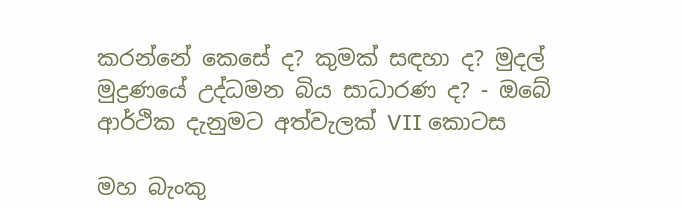කරන්නේ කෙසේ ද? කුමක් සඳහා ද? මුදල් මුද්‍රණයේ උද්ධමන බිය සාධාරණ ද? - ඔබේ ආර්ථික දැනුමට අත්වැලක් VII කොටස

මහ බැංකු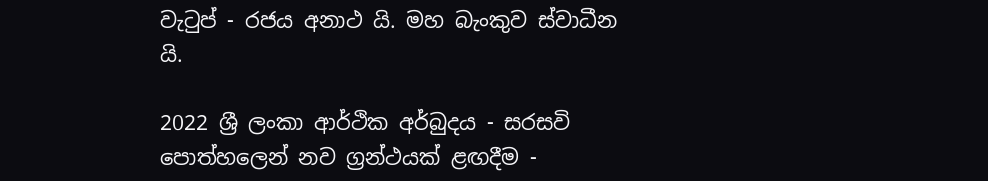වැටුප් - රජය අනාථ යි. මහ බැංකුව ස්වාධීන යි.

2022 ශ්‍රී ලංකා ආර්ථික අර්බුදය - සරසවි පොත්හලෙන් නව ග්‍රන්ථයක් ළඟදීම -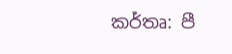කර්තෘ: පී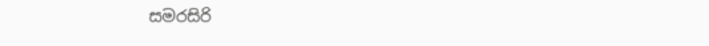සමරසිරි